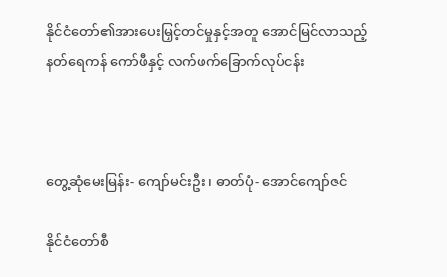နိုင်ငံတော်၏အားပေးမြှင့်တင်မှုနှင့်အတူ အောင်မြင်လာသည့် နတ်ရေကန် ကော်ဖီနှင့် လက်ဖက်ခြောက်လုပ်ငန်း



တွေ့ဆုံမေးမြန်း- ကျော်မင်းဦး၊ ဓာတ်ပုံ- အောင်ကျော်ဇင်

နိုင်ငံတော်စီ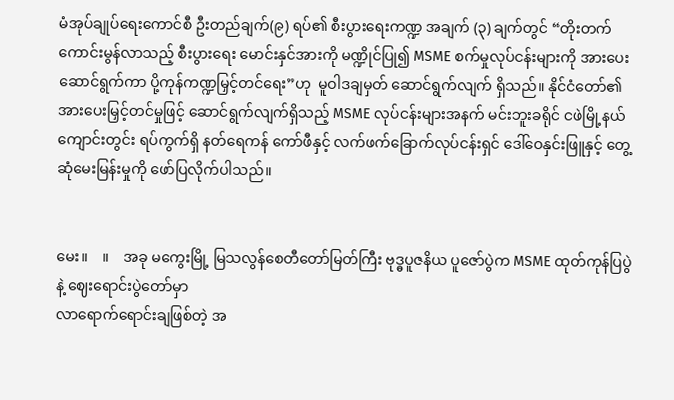မံအုပ်ချုပ်ရေးကောင်စီ ဦးတည်ချက်(၉) ရပ်၏ စီးပွားရေးကဏ္ဍ အချက် (၃) ချက်တွင် “တိုးတက်ကောင်းမွန်လာသည့် စီးပွားရေး မောင်းနှင်အားကို မဏ္ဍိုင်ပြု၍ MSME စက်မှုလုပ်ငန်းများကို အားပေးဆောင်ရွက်ကာ ပို့ကုန်ကဏ္ဍမြှင့်တင်ရေး”ဟု  မူဝါဒချမှတ် ဆောင်ရွက်လျက် ရှိသည်။ နိုင်ငံတော်၏အားပေးမြှင့်တင်မှုဖြင့် ဆောင်ရွက်လျက်ရှိသည့် MSME လုပ်ငန်းများအနက် မင်းဘူးခရိုင် ငဖဲမြို့နယ် ကျောင်းတွင်း ရပ်ကွက်ရှိ နတ်ရေကန် ကော်ဖီနှင့် လက်ဖက်ခြောက်လုပ်ငန်းရှင် ဒေါ်ဝေနှင်းဖြူနှင့် တွေ့ဆုံမေးမြန်းမှုကို ဖော်ပြလိုက်ပါသည်။


မေး။    ။    အခု မကွေးမြို့ မြသလွန်စေတီတော်မြတ်ကြီး ဗုဒ္ဓပူဇနိယ ပူဇော်ပွဲက MSME ထုတ်ကုန်ပြပွဲနဲ့ ဈေးရောင်းပွဲတော်မှာ
လာရောက်ရောင်းချဖြစ်တဲ့ အ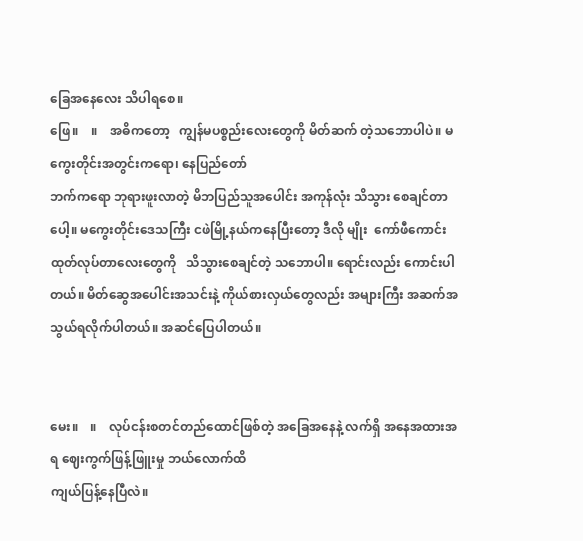ခြေအနေလေး သိပါရစေ။
ဖြေ။    ။    အဓိကတော့   ကျွန်မပစ္စည်းလေးတွေကို မိတ်ဆက် တဲ့သဘောပါပဲ။ မကွေးတိုင်းအတွင်းကရော၊ နေပြည်တော်
ဘက်ကရော ဘုရားဖူးလာတဲ့ မိဘပြည်သူအပေါင်း အကုန်လုံး သိသွား စေချင်တာပေါ့။ မကွေးတိုင်းဒေသကြီး ငဖဲမြို့နယ်ကနေပြီးတော့ ဒီလို မျိုး  ကော်ဖီကောင်း   ထုတ်လုပ်တာလေးတွေကို   သိသွားစေချင်တဲ့ သဘောပါ။ ရောင်းလည်း ကောင်းပါတယ်။ မိတ်ဆွေအပေါင်းအသင်းနဲ့ ကိုယ်စားလှယ်တွေလည်း အများကြီး အဆက်အသွယ်ရလိုက်ပါတယ်။ အဆင်ပြေပါတယ်။


မေး။    ။    လုပ်ငန်းစတင်တည်ထောင်ဖြစ်တဲ့ အခြေအနေနဲ့ လက်ရှိ အနေအထားအရ ဈေးကွက်ဖြန့်ဖြူးမှု ဘယ်လောက်ထိ
ကျယ်ပြန့်နေပြီလဲ။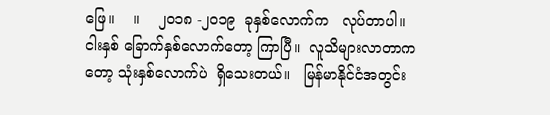ဖြေ။    ။    ၂၀၁၈ -၂၀၁၉  ခုနှစ်လောက်က   လုပ်တာပါ။  ငါးနှစ် ခြောက်နှစ်လောက်တော့ ကြာပြီ။  လူသိများလာတာက
တော့ သုံးနှစ်လောက်ပဲ  ရှိသေးတယ်။   မြန်မာနိုင်ငံအတွင်း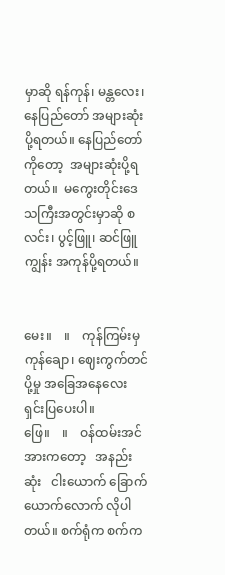မှာဆို ရန်ကုန်၊ မန္တလေး၊ နေပြည်တော် အများဆုံးပို့ရတယ်။ နေပြည်တော် ကိုတော့  အများဆုံးပို့ရတယ်။  မကွေးတိုင်းဒေသကြီးအတွင်းမှာဆို စလင်း၊ ပွင့်ဖြူ၊ ဆင်ဖြူကျွန်း အကုန်ပို့ရတယ်။


မေး။    ။    ကုန်ကြမ်းမှ ကုန်ချော၊ ဈေးကွက်တင်ပို့မှု အခြေအနေလေး ရှင်းပြပေးပါ။
ဖြေ။    ။    ဝန်ထမ်းအင်အားကတော့   အနည်းဆုံး   ငါးယောက် ခြောက်ယောက်လောက် လိုပါတယ်။ စက်ရုံက စက်က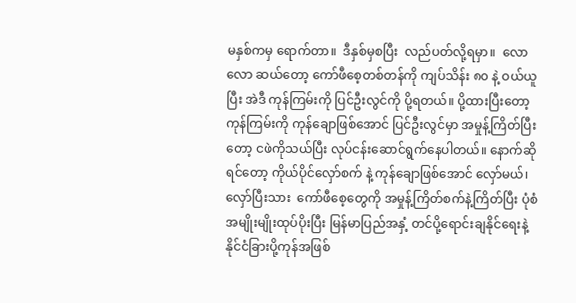မနှစ်ကမှ ရောက်တာ။  ဒီနှစ်မှစပြီး  လည်ပတ်လို့ရမှာ။  လောလော ဆယ်တော့ ကော်ဖီစေ့တစ်တန်ကို ကျပ်သိန်း ၈၀ နဲ့ ဝယ်ယူပြီး အဲဒီ ကုန်ကြမ်းကို ပြင်ဦးလွင်ကို ပို့ရတယ်။ ပို့ထားပြီးတော့ ကုန်ကြမ်းကို ကုန်ချောဖြစ်အောင် ပြင်ဦးလွင်မှာ အမှုန့်ကြိတ်ပြီးတော့ ငဖဲကိုသယ်ပြီး လုပ်ငန်းဆောင်ရွက်နေပါတယ်။ နောက်ဆိုရင်တော့ ကိုယ်ပိုင်လှော်စက် နဲ့ ကုန်ချောဖြစ်အောင် လှော်မယ်၊  လှော်ပြီးသား  ကော်ဖီစေ့တွေကို အမှုန့်ကြိတ်စက်နဲ့ကြိတ်ပြီး ပုံစံအမျိုးမျိုးထုပ်ပိုးပြီး မြန်မာပြည်အနှံ့ တင်ပို့ရောင်းချနိုင်ရေးနဲ့   နိုင်ငံခြားပို့ကုန်အဖြစ်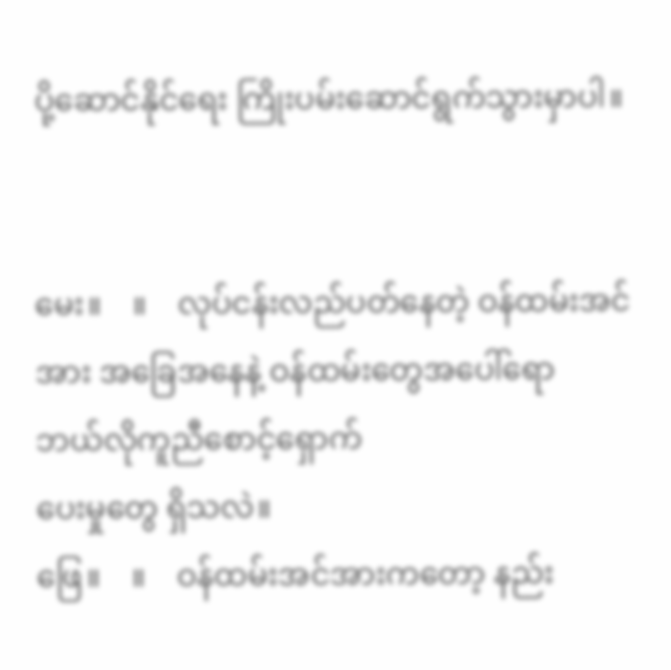ပို့ဆောင်နိုင်ရေး ကြိုးပမ်းဆောင်ရွက်သွားမှာပါ။


မေး။    ။    လုပ်ငန်းလည်ပတ်နေတဲ့ ဝန်ထမ်းအင်အား အခြေအနေနဲ့ ဝန်ထမ်းတွေအပေါ်ရော      ဘယ်လိုကူညီစောင့်ရှောက်
ပေးမှုတွေ ရှိသလဲ။
ဖြေ။    ။    ဝန်ထမ်းအင်အားကတော့ နည်း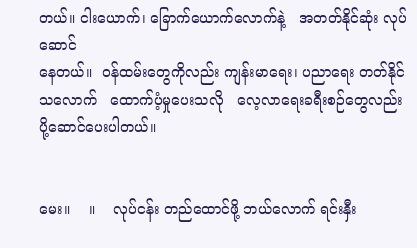တယ်။ ငါးယောက်၊ ခြောက်ယောက်လောက်နဲ့   အတတ်နိုင်ဆုံး လုပ်ဆောင်
နေတယ်။  ဝန်ထမ်းတွေကိုလည်း ကျန်းမာရေး၊ ပညာရေး တတ်နိုင် သလောက်   ထောက်ပံ့မှုပေးသလို   လေ့လာရေးခရီးစဉ်တွေလည်း ပို့ဆောင်ပေးပါတယ်။


မေး။    ။    လုပ်ငန်း တည်ထောင်ဖို့ ဘယ်လောက် ရင်းနှီး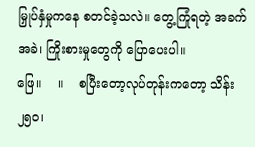မြှုပ်နှံမှုကနေ စတင်ခဲ့သလဲ။ တွေ့ကြုံရတဲ့ အခက်အခဲ၊ ကြိုးစားမှုတွေကို ပြောပေးပါ။
ဖြေ။    ။    စပြီးတော့လုပ်တုန်းကတော့ သိန်း ၂၅၀၊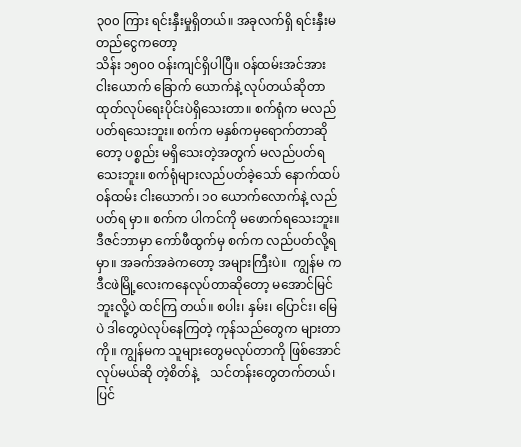၃၀၀ ကြား ရင်းနှီးမှုရှိတယ်။ အခုလက်ရှိ ရင်းနှီးမတည်ငွေကတော့
သိန်း ၁၅၀၀ ဝန်းကျင်ရှိပါပြီ။ ဝန်ထမ်းအင်အား ငါးယောက် ခြောက် ယောက်နဲ့ လုပ်တယ်ဆိုတာ ထုတ်လုပ်ရေးပိုင်းပဲရှိသေးတာ။ စက်ရုံက မလည်ပတ်ရသေးဘူး။ စက်က မနှစ်ကမှရောက်တာဆိုတော့ ပစ္စည်း မရှိသေးတဲ့အတွက် မလည်ပတ်ရသေးဘူး။ စက်ရုံများလည်ပတ်ခဲ့သော် နောက်ထပ် ဝန်ထမ်း ငါးယောက်၊ ၁၀ ယောက်လောက်နဲ့ လည်ပတ်ရ မှာ။ စက်က ပါကင်ကို မဖောက်ရသေးဘူး။ ဒီဇင်ဘာမှာ ကော်ဖီထွက်မှ စက်က လည်ပတ်လို့ရမှာ။ အခက်အခဲကတော့ အများကြီးပဲ။  ကျွန်မ က ဒီငဖဲမြို့လေးကနေလုပ်တာဆိုတော့ မအောင်မြင်ဘူးလို့ပဲ ထင်ကြ တယ်။ စပါး၊ နှမ်း၊ ပြောင်း၊ မြေပဲ ဒါတွေပဲလုပ်နေကြတဲ့ ကုန်သည်တွေက များတာကို။ ကျွန်မက သူများတွေမလုပ်တာကို ဖြစ်အောင်လုပ်မယ်ဆို တဲ့စိတ်နဲ့    သင်တန်းတွေတက်တယ်၊    ပြင်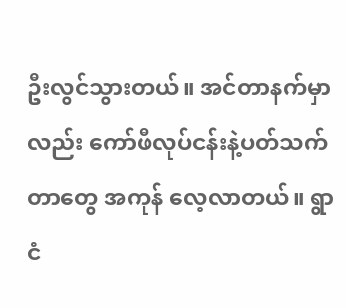ဦးလွင်သွားတယ်။ အင်တာနက်မှာလည်း ကော်ဖီလုပ်ငန်းနဲ့ပတ်သက်တာတွေ အကုန် လေ့လာတယ်။ ရွာငံ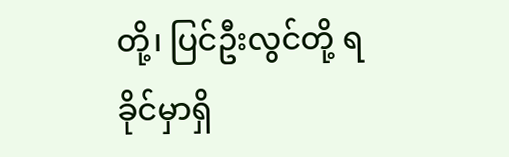တို့၊ ပြင်ဦးလွင်တို့ ရခိုင်မှာရှိ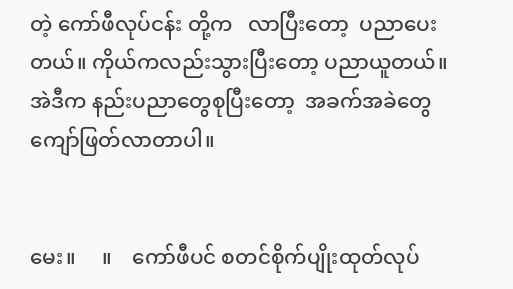တဲ့ ကော်ဖီလုပ်ငန်း တို့က   လာပြီးတော့  ပညာပေးတယ်။ ကိုယ်ကလည်းသွားပြီးတော့ ပညာယူတယ်။  အဲဒီက နည်းပညာတွေစုပြီးတော့  အခက်အခဲတွေ ကျော်ဖြတ်လာတာပါ။


မေး။     ။    ကော်ဖီပင် စတင်စိုက်ပျိုးထုတ်လုပ်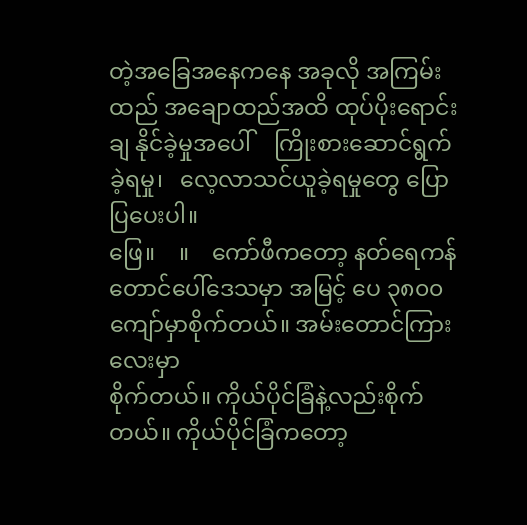တဲ့အခြေအနေကနေ အခုလို အကြမ်းထည် အချောထည်အထိ ထုပ်ပိုးရောင်းချ‌ နိုင်ခဲ့မှုအပေါ်    ကြိုးစားဆောင်ရွက်ခဲ့ရမှု၊   လေ့လာသင်ယူခဲ့ရမှုတွေ ပြောပြပေးပါ။
ဖြေ။    ။    ကော်ဖီကတော့ နတ်ရေကန်တောင်ပေါ်ဒေသမှာ အမြင့် ပေ ၃၈၀၀ ကျော်မှာစိုက်တယ်။ အမ်းတောင်ကြားလေးမှာ
စိုက်တယ်။ ကိုယ်ပိုင်ခြံနဲ့လည်းစိုက်တယ်။ ကိုယ်ပိုင်ခြံကတော့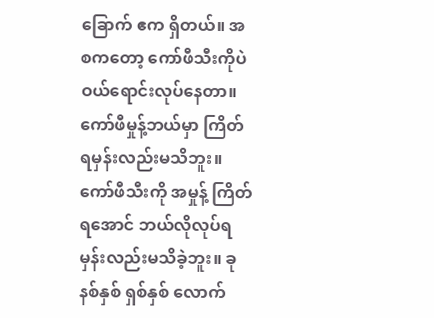ခြောက် ဧက ရှိတယ်။ အစကတော့ ကော်ဖီသီးကိုပဲ ဝယ်ရောင်းလုပ်နေတာ။ ကော်ဖီမှုန့်ဘယ်မှာ ကြိတ်ရမှန်းလည်းမသိဘူး။ ကော်ဖီသီးကို အမှုန့် ကြိတ်ရအောင် ဘယ်လိုလုပ်ရမှန်းလည်းမသိခဲ့ဘူး။ ခုနစ်နှစ် ရှစ်နှစ် လောက်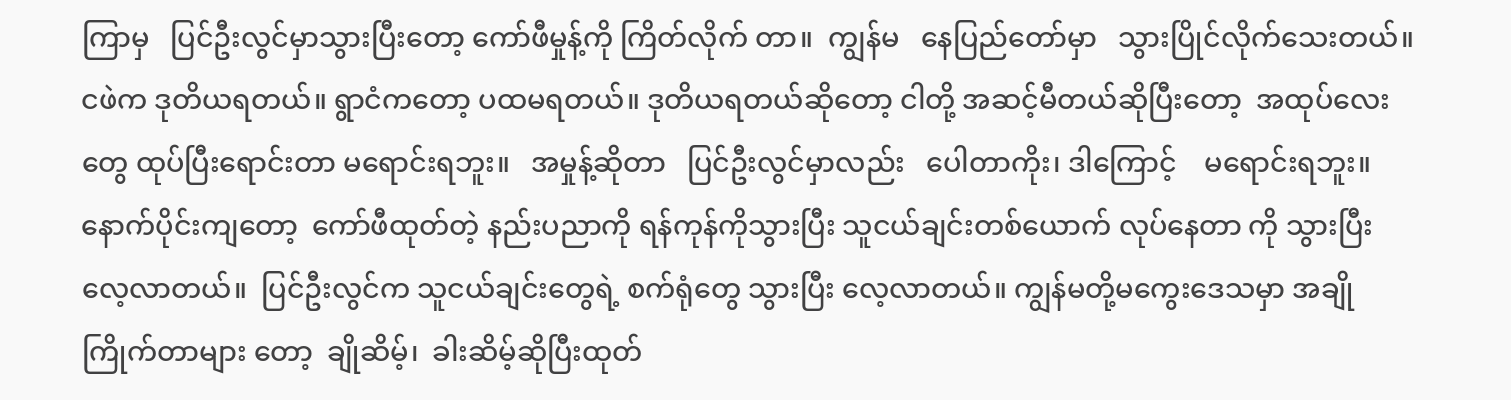ကြာမှ   ပြင်ဦးလွင်မှာသွားပြီးတော့ ကော်ဖီမှုန့်ကို ကြိတ်လိုက် တာ။  ကျွန်မ   နေပြည်တော်မှာ   သွားပြိုင်လိုက်သေးတယ်။ ငဖဲက ဒုတိယရတယ်။ ရွာငံကတော့ ပထမရတယ်။ ဒုတိယရတယ်ဆိုတော့ ငါတို့ အဆင့်မီတယ်ဆိုပြီးတော့  အထုပ်လေးတွေ ထုပ်ပြီးရောင်းတာ မရောင်းရဘူး။   အမှုန့်ဆိုတာ   ပြင်ဦးလွင်မှာလည်း   ပေါတာကိုး၊ ဒါကြောင့်    မရောင်းရဘူး။   နောက်ပိုင်းကျတော့  ကော်ဖီထုတ်တဲ့ နည်းပညာကို ရန်ကုန်ကိုသွားပြီး သူငယ်ချင်းတစ်ယောက် လုပ်နေတာ ကို သွားပြီးလေ့လာတယ်။  ပြင်ဦးလွင်က သူငယ်ချင်းတွေရဲ့ စက်ရုံတွေ သွားပြီး လေ့လာတယ်။ ကျွန်မတို့မကွေးဒေသမှာ အချိုကြိုက်တာများ တော့  ချိုဆိမ့်၊  ခါးဆိမ့်ဆိုပြီးထုတ်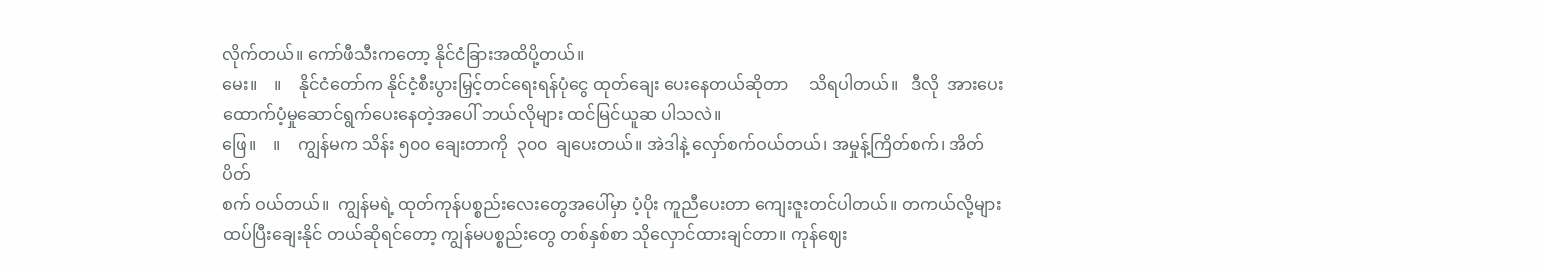လိုက်တယ်။ ကော်ဖီသီးကတော့ နိုင်ငံခြားအထိပို့တယ်။
မေး။    ။    နိုင်ငံတော်က နိုင်ငံ့စီးပွားမြှင့်တင်ရေးရန်ပုံငွေ ထုတ်ချေး ပေးနေတယ်ဆိုတာ     သိရပါတယ်။   ဒီလို  အားပေး
ထောက်ပံ့မှုဆောင်ရွက်ပေးနေတဲ့အပေါ် ဘယ်လိုများ ထင်မြင်ယူဆ ပါသလဲ။
ဖြေ။    ။    ကျွန်မက သိန်း ၅၀၀ ချေးတာကို  ၃၀၀  ချပေးတယ်။ အဲဒါနဲ့ လှော်စက်ဝယ်တယ်၊ အမှုန့်ကြိတ်စက်၊ အိတ်ပိတ်
စက် ဝယ်တယ်။  ကျွန်မရဲ့ ထုတ်ကုန်ပစ္စည်းလေးတွေအပေါ်မှာ ပံ့ပိုး ကူညီပေးတာ ကျေးဇူးတင်ပါတယ်။ တကယ်လို့များ  ထပ်ပြီးချေးနိုင် တယ်ဆိုရင်တော့ ကျွန်မပစ္စည်းတွေ တစ်နှစ်စာ သိုလှောင်ထားချင်တာ။ ကုန်ဈေး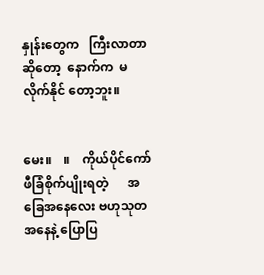နှုန်းတွေက   ကြီးလာတာဆိုတော့  နောက်က  မလိုက်နိုင် တော့ဘူး။


မေး။    ။    ကိုယ်ပိုင်ကော်ဖီခြံစိုက်ပျိုးရတဲ့      အခြေအနေလေး ဗဟုသုတအနေနဲ့ ပြောပြ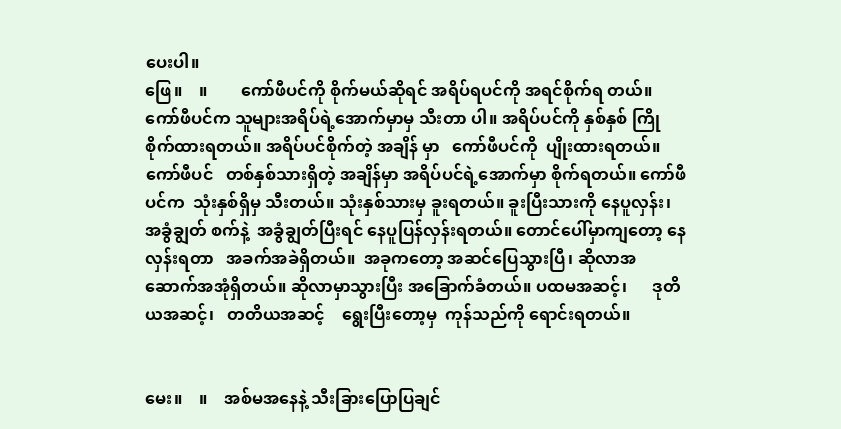ပေးပါ။
ဖြေ။    ။        ကော်ဖီပင်ကို စိုက်မယ်ဆိုရင် အရိပ်ရပင်ကို အရင်စိုက်ရ တယ်။ ကော်ဖီပင်က သူများအရိပ်ရဲ့အောက်မှာမှ သီးတာ ပါ။ အရိပ်ပင်ကို နှစ်နှစ် ကြိုစိုက်ထားရတယ်။ အရိပ်ပင်စိုက်တဲ့ အချိန် မှာ   ကော်ဖီပင်ကို  ပျိုးထားရတယ်။   ကော်ဖီပင်   တစ်နှစ်သားရှိတဲ့ အချိန်မှာ အရိပ်ပင်ရဲ့အောက်မှာ စိုက်ရတယ်။ ကော်ဖီပင်က  သုံးနှစ်ရှိမှ သီးတယ်။ သုံးနှစ်သားမှ ခူးရတယ်။ ခူးပြီးသားကို နေပူလှန်း၊ အခွံချွတ် စက်နဲ့  အခွံချွတ်ပြီးရင် နေပူပြန်လှန်းရတယ်။ တောင်ပေါ်မှာကျတော့ နေလှန်းရတာ   အခက်အခဲရှိတယ်။  အခုကတော့ အဆင်ပြေသွားပြီ၊ ဆိုလာအဆောက်အအုံရှိတယ်။ ဆိုလာမှာသွားပြီး အခြောက်ခံတယ်။ ပထမအဆင့်၊      ဒုတိယအဆင့်၊   တတိယအဆင့်    ရွေးပြီးတော့မှ  ကုန်သည်ကို ရောင်းရတယ်။


မေး။    ။    အစ်မအနေနဲ့ သီးခြားပြောပြချင်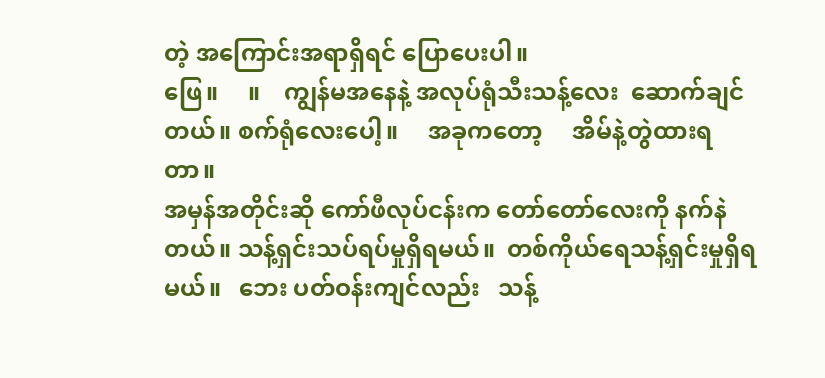တဲ့ အကြောင်းအရာရှိရင် ပြောပေးပါ။
ဖြေ။     ။    ကျွန်မအနေနဲ့ အလုပ်ရုံသီးသန့်လေး  ဆောက်ချင်တယ်။ စက်ရုံလေးပေါ့။     အခုကတော့     အိမ်နဲ့တွဲထားရတာ။
အမှန်အတိုင်းဆို ကော်ဖီလုပ်ငန်းက တော်တော်လေးကို နက်နဲတယ်။ သန့်ရှင်းသပ်ရပ်မှုရှိရမယ်။  တစ်ကိုယ်ရေသန့်ရှင်းမှုရှိရမယ်။   ဘေး ပတ်ဝန်းကျင်လည်း   သန့်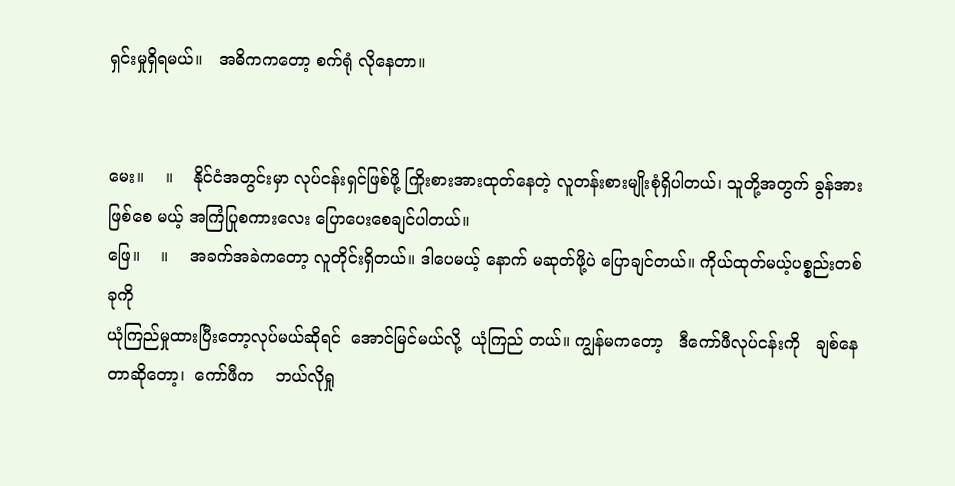ရှင်းမှုရှိရမယ်။   အဓိကကတော့ စက်ရုံ လိုနေတာ။


မေး။    ။    နိုင်ငံအတွင်းမှာ လုပ်ငန်းရှင်ဖြစ်ဖို့ ကြိုးစားအားထုတ်နေတဲ့ လူတန်းစားမျိုးစုံရှိပါတယ်၊ သူတို့အတွက် ခွန်အားဖြစ်စေ မယ့် အကြံပြုစကားလေး ပြောပေးစေချင်ပါတယ်။
ဖြေ။    ။    အခက်အခဲကတော့ လူတိုင်းရှိတယ်။ ဒါပေမယ့် နောက် မဆုတ်ဖို့ပဲ ပြောချင်တယ်။ ကိုယ်ထုတ်မယ့်ပစ္စည်းတစ်ခုကို
ယုံကြည်မှုထားပြီးတော့လုပ်မယ်ဆိုရင်  အောင်မြင်မယ်လို့  ယုံကြည် တယ်။ ကျွန်မကတော့   ဒီကော်ဖီလုပ်ငန်းကို   ချစ်နေတာဆိုတော့၊  ကော်ဖီက    ဘယ်လိုရှု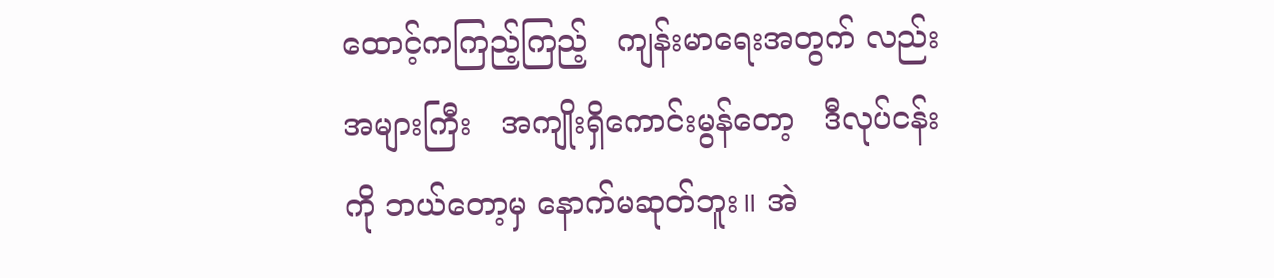ထောင့်ကကြည့်ကြည့်   ကျန်းမာရေးအတွက် လည်း     အများကြီး   အကျိုးရှိကောင်းမွန်တော့   ဒီလုပ်ငန်းကို ဘယ်တော့မှ နောက်မဆုတ်ဘူး။ အဲ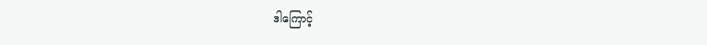ဒါကြောင့်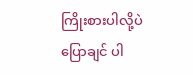ကြိုးစားပါလို့ပဲ ပြောချင် ပါ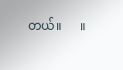တယ်။      ။